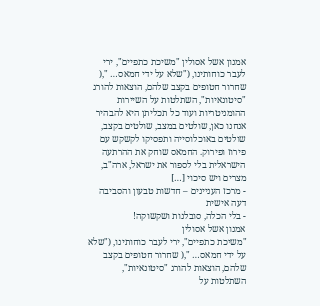אמנון אשל אסולין "משיכת כתפיים", ירי לעבר כוחותינו, ("שלא על ידי חמאס… ",( שחרור חטופים בקצב שלהם, הוצאות להורג "סיטונאיות", השתלטות על השיירות ההומניטריות ועוד כל תכליתן היא להבהיר אנחנו כאן, שולטים במצב, שולטים בקצב, שולטים באוכלוסייה ותפסיקו לקשקש עם פירוז ופירוק. החמאס שוחק את ההרתעה הישראלית בלי לספור את ישראל, ארה"ב, מצרים ויש סיכוי […]
- מרכז העניינים – חדשות טבעון והסביבה דעה אישית
- בלי הכלה, סובלנות ושקשוקה!
אמנון אשל אסולין
"משיכת כתפיים", ירי לעבר כוחותינו, ("שלא על ידי חמאס… ",( שחרור חטופים בקצב שלהם, הוצאות להורג "סיטונאיות", השתלטות על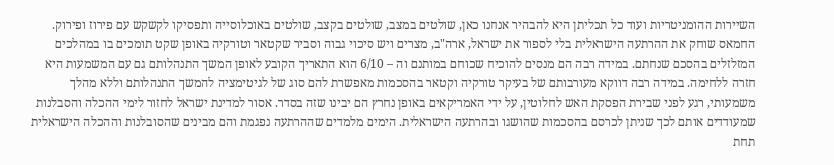השיירות ההומניטריות ועוד כל תכליתן היא להבהיר אנחנו כאן, שולטים במצב, שולטים בקצב, שולטים באוכלוסייה ותפסיקו לקשקש עם פירוז ופירוק. החמאס שוחק את ההרתעה הישראלית בלי לספור את ישראל, ארה"ב, מצרים ויש סיכוי גבוה וסביר שקטאר וטורקיה באופן שקט תומכים בו במהלכים המזלזלים בהסכם שנחתם. במידה רבה הם מנסים להוכיח שכוחם במותנם וה – 6/10 הוא התאריך הקובע לאופן המשך התנהלותם גם עם המשמעות היא חזרה ללחימה. במידה רבה דווקא מעורבותם של בעיקר טורקיה וקטאר בהסכמות מאפשרת להם סוג של לגיטימציה להמשך התנהלותם וללא מהלך משמעותי, רגע לפני שבירת הפסקת האש לחלוטין, על ידי האמריקאים באופן נחרץ הם יבינו שזה בסדר. אסור למדינת ישראל לחזור לימי ההכלה והסבלנות שמעודדים אותם לכך שניתן לכרסם בהסכמות שהושגו ובהרתעה הישראלית. הימים מלמדים שההרתעה נפגמת והם מבינים שהסובלנות וההכלה הישראלית תחת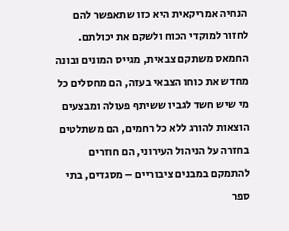הנחיה אמריקאית היא כזו שתאפשר להם לחזור למוקדי הכוח ולשקם את יכולתם. החמאס משתקם צבאית, מגייס המונים ובונה מחדש את כוחו הצבאי בעזה, הם מחסלים כל מי שיש חשד לגביו ששיתף פעולה ומבצעים הוצאות להורג ללא כל רחמים, הם משתלטים בחזרה על הניהול העירוני, הם חוזרים להתמקם במבנים ציבוריים – מסגדים, בתי ספר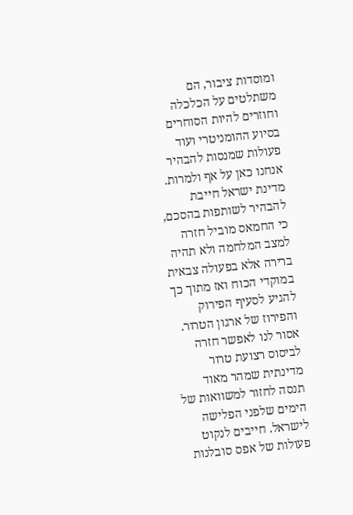ומוסדות ציבור, הם משתלטים על הכלכלה וחוזרים להיות הסוחרים בסיוע ההומניטרי ועוד פעולות שמנסות להבהיר אנחנו כאן על אף ולמרות. מדינת ישראל חייבת להבהיר לשותפות בהסכם, כי החמאס מוביל חזרה למצב המלחמה ולא תהיה ברירה אלא בפעולה צבאית במוקדי הכוח ואז מתוך כך להגיע לסעיף הפירוק והפירוז של ארגון הטרור. אסור לנו לאפשר חזרה לביסוס רצועת טרור מדינתית שמהר מאוד תנסה לחזור למשוואות של הימים שלפני הפלישה לישראל. חייבים לנקוט פעולות של אפס סובלנות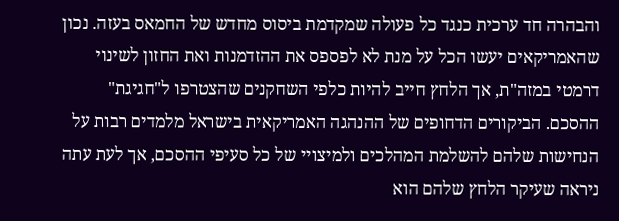והבהרה חד ערכית כנגד כל פעולה שמקדמת ביסוס מחדש של החמאס בעזה. נכון שהאמריקאים יעשו הכל על מנת לא לפספס את ההזדמנות ואת החזון לשינוי דרמטי במזה"ת, אך הלחץ חייב להיות כלפי השחקנים שהצטרפו ל"חגיגת" ההסכם. הביקורים הדחופים של ההנהגה האמריקאית בישראל מלמדים רבות על הנחישות שלהם להשלמת המהלכים ולמיצויי של כל סעיפי ההסכם, אך לעת עתה ניראה שעיקר הלחץ שלהם הוא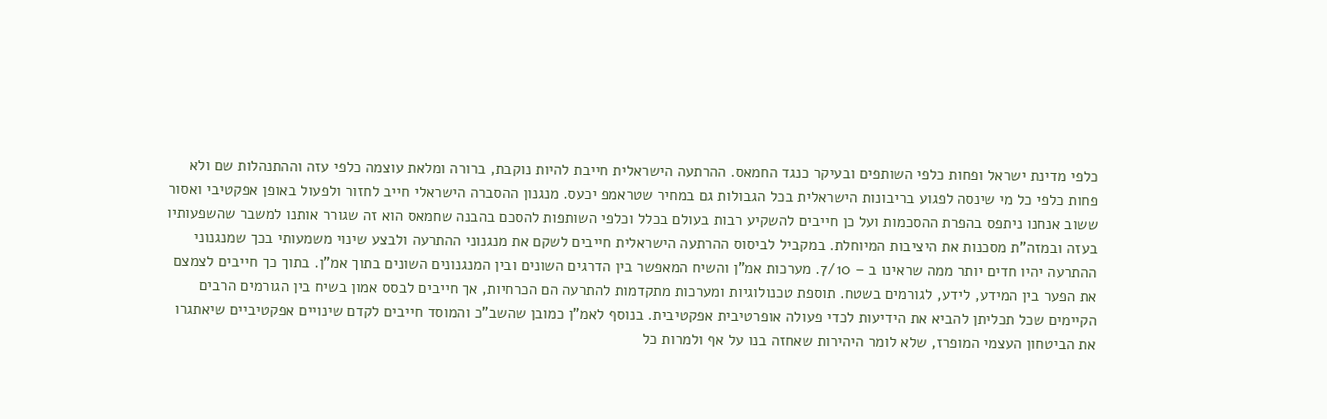כלפי מדינת ישראל ופחות כלפי השותפים ובעיקר כנגד החמאס. ההרתעה הישראלית חייבת להיות נוקבת, ברורה ומלאת עוצמה כלפי עזה וההתנהלות שם ולא פחות כלפי כל מי שינסה לפגוע בריבונות הישראלית בכל הגבולות גם במחיר שטראמפ יכעס. מנגנון ההסברה הישראלי חייב לחזור ולפעול באופן אפקטיבי ואסור ששוב אנחנו ניתפס בהפרת ההסכמות ועל כן חייבים להשקיע רבות בעולם בכלל וכלפי השותפות להסכם בהבנה שחמאס הוא זה שגורר אותנו למשבר שהשפעותיו בעזה ובמזה"ת מסכנות את היציבות המיוחלת. במקביל לביסוס ההרתעה הישראלית חייבים לשקם את מנגנוני ההתרעה ולבצע שינוי משמעותי בכך שמנגנוני ההתרעה יהיו חדים יותר ממה שראינו ב – 7/10. מערכות אמ"ן והשיח המאפשר בין הדרגים השונים ובין המנגנונים השונים בתוך אמ"ן. בתוך כך חייבים לצמצם את הפער בין המידע, לידע, לגורמים בשטח. תוספת טכנולוגיות ומערכות מתקדמות להתרעה הם הכרחיות, אך חייבים לבסס אמון בשיח בין הגורמים הרבים הקיימים שכל תכליתן להביא את הידיעות לכדי פעולה אופרטיבית אפקטיבית. בנוסף לאמ"ן כמובן שהשב"כ והמוסד חייבים לקדם שינויים אפקטיביים שיאתגרו את הביטחון העצמי המופרז, שלא לומר היהירות שאחזה בנו על אף ולמרות כל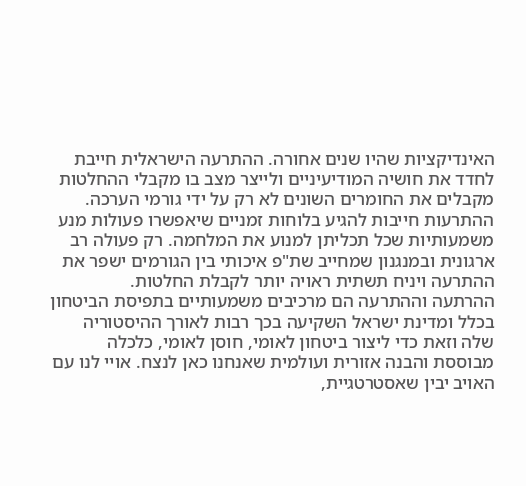האינדיקציות שהיו שנים אחורה. ההתרעה הישראלית חייבת לחדד את חושיה המודיעיניים ולייצר מצב בו מקבלי ההחלטות מקבלים את החומרים השונים לא רק על ידי גורמי הערכה. ההתרעות חייבות להגיע בלוחות זמניים שיאפשרו פעולות מנע משמעותיות שכל תכליתן למנוע את המלחמה. רק פעולה רב ארגונית ובמנגנון שמחייב שת"פ איכותי בין הגורמים ישפר את ההתרעה ויניח תשתית ראויה יותר לקבלת החלטות.
ההרתעה וההתרעה הם מרכיבים משמעותיים בתפיסת הביטחון בכלל ומדינת ישראל השקיעה בכך רבות לאורך ההיסטוריה שלה וזאת כדי ליצור ביטחון לאומי, חוסן לאומי, כלכלה מבוססת והבנה אזורית ועולמית שאנחנו כאן לנצח. אויי לנו עם האויב יבין שאסטרטגיית,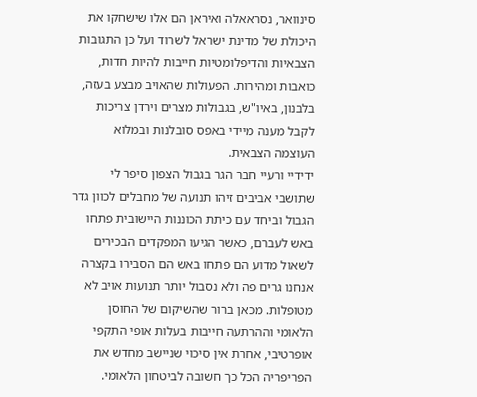סינוואר, נסראאלה ואיראן הם אלו שישחקו את היכולת של מדינת ישראל לשרוד ועל כן התגובות הצבאיות והדיפלומטיות חייבות להיות חדות, כואבות ומהירות. הפעולות שהאויב מבצע בעזה, בלבנון, באיו"ש, בגבולות מצרים וירדן צריכות לקבל מענה מיידי באפס סובלנות ובמלוא העוצמה הצבאית.
ידידיי ורעיי חבר הגר בגבול הצפון סיפר לי שתושבי אביבים זיהו תנועה של מחבלים לכוון גדר הגבול וביחד עם כיתת הכוננות היישובית פתחו באש לעברם, כאשר הגיעו המפקדים הבכירים לשאול מדוע הם פתחו באש הם הסבירו בקצרה אנחנו גרים פה ולא נסבול יותר תנועות אויב לא מטופלות. מכאן ברור שהשיקום של החוסן הלאומי וההרתעה חייבות בעלות אופי התקפי אופרטיבי, אחרת אין סיכוי שניישב מחדש את הפריפריה הכל כך חשובה לביטחון הלאומי.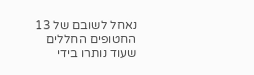נאחל לשובם של 13 החטופים החללים שעוד נותרו בידי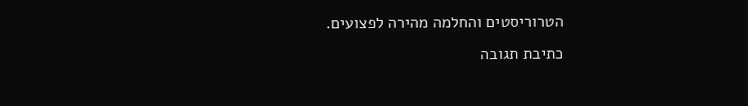הטרוריסטים והחלמה מהירה לפצועים.
כתיבת תגובה